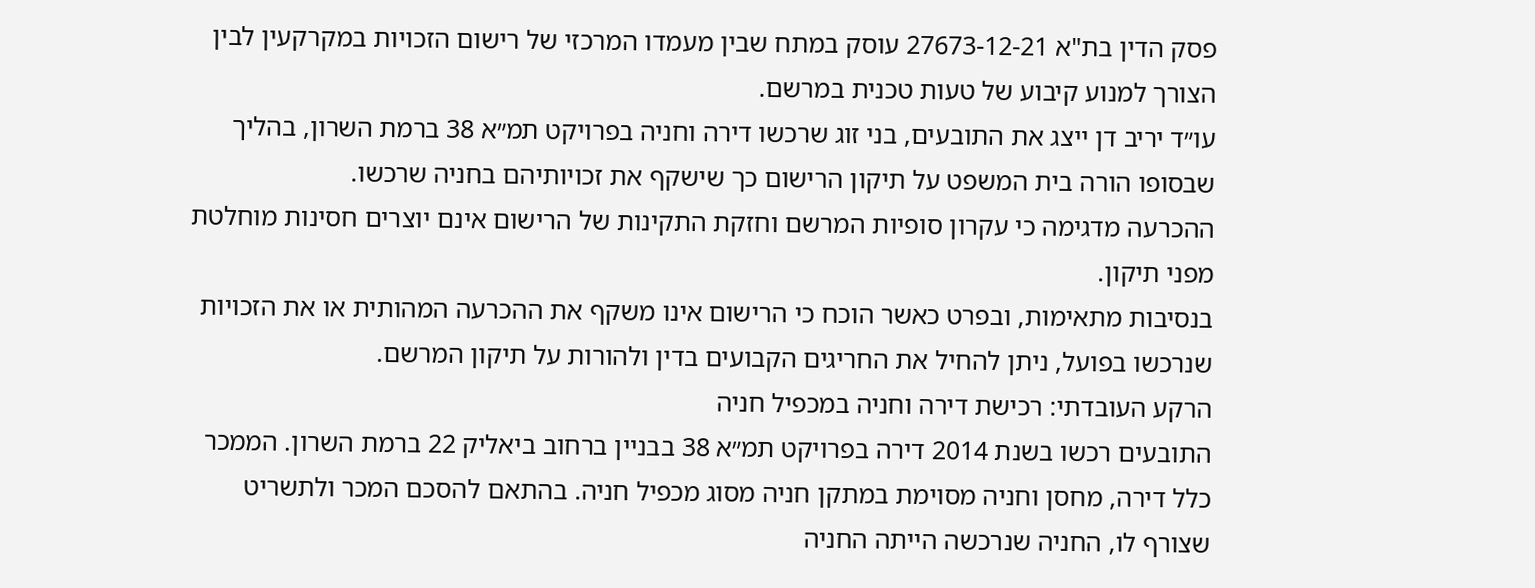פסק הדין בת"א 27673-12-21 עוסק במתח שבין מעמדו המרכזי של רישום הזכויות במקרקעין לבין הצורך למנוע קיבוע של טעות טכנית במרשם.
עו״ד יריב דן ייצג את התובעים, בני זוג שרכשו דירה וחניה בפרויקט תמ״א 38 ברמת השרון, בהליך שבסופו הורה בית המשפט על תיקון הרישום כך שישקף את זכויותיהם בחניה שרכשו.
ההכרעה מדגימה כי עקרון סופיות המרשם וחזקת התקינות של הרישום אינם יוצרים חסינות מוחלטת מפני תיקון.
בנסיבות מתאימות, ובפרט כאשר הוכח כי הרישום אינו משקף את ההכרעה המהותית או את הזכויות שנרכשו בפועל, ניתן להחיל את החריגים הקבועים בדין ולהורות על תיקון המרשם.
הרקע העובדתי: רכישת דירה וחניה במכפיל חניה
התובעים רכשו בשנת 2014 דירה בפרויקט תמ״א 38 בבניין ברחוב ביאליק 22 ברמת השרון. הממכר כלל דירה, מחסן וחניה מסוימת במתקן חניה מסוג מכפיל חניה. בהתאם להסכם המכר ולתשריט שצורף לו, החניה שנרכשה הייתה החניה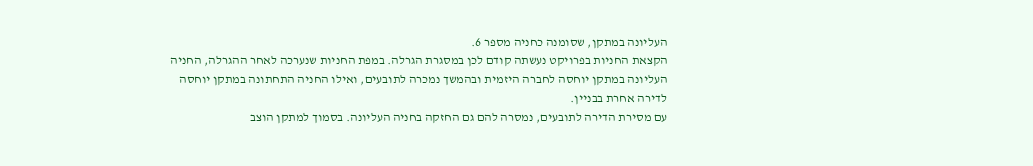העליונה במתקן, שסומנה כחניה מספר 6.
הקצאת החניות בפרויקט נעשתה קודם לכן במסגרת הגרלה. במפת החניות שנערכה לאחר ההגרלה, החניה העליונה במתקן יוחסה לחברה היזמית ובהמשך נמכרה לתובעים, ואילו החניה התחתונה במתקן יוחסה לדירה אחרת בבניין.
עם מסירת הדירה לתובעים, נמסרה להם גם החזקה בחניה העליונה. בסמוך למתקן הוצב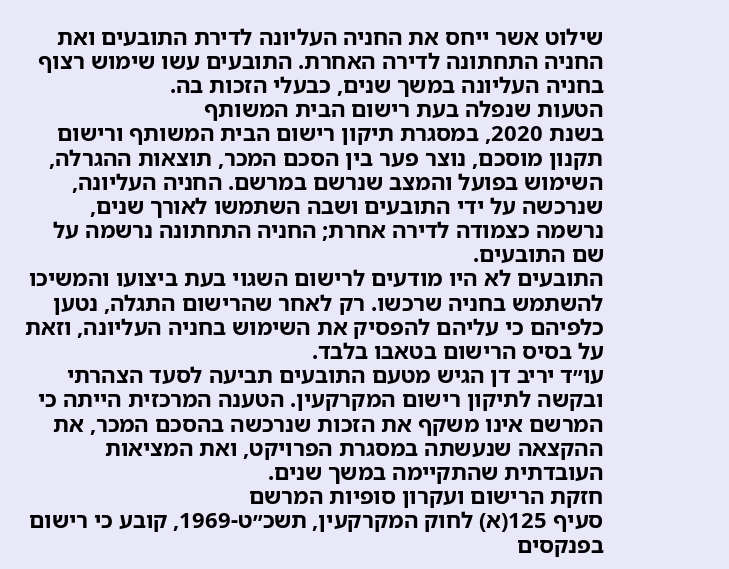שילוט אשר ייחס את החניה העליונה לדירת התובעים ואת החניה התחתונה לדירה האחרת. התובעים עשו שימוש רצוף בחניה העליונה במשך שנים, כבעלי הזכות בה.
הטעות שנפלה בעת רישום הבית המשותף
בשנת 2020, במסגרת תיקון רישום הבית המשותף ורישום תקנון מוסכם, נוצר פער בין הסכם המכר, תוצאות ההגרלה, השימוש בפועל והמצב שנרשם במרשם. החניה העליונה, שנרכשה על ידי התובעים ושבה השתמשו לאורך שנים, נרשמה כצמודה לדירה אחרת; החניה התחתונה נרשמה על שם התובעים.
התובעים לא היו מודעים לרישום השגוי בעת ביצועו והמשיכו להשתמש בחניה שרכשו. רק לאחר שהרישום התגלה, נטען כלפיהם כי עליהם להפסיק את השימוש בחניה העליונה, וזאת על בסיס הרישום בטאבו בלבד.
עו״ד יריב דן הגיש מטעם התובעים תביעה לסעד הצהרתי ובקשה לתיקון רישום המקרקעין. הטענה המרכזית הייתה כי המרשם אינו משקף את הזכות שנרכשה בהסכם המכר, את ההקצאה שנעשתה במסגרת הפרויקט, ואת המציאות העובדתית שהתקיימה במשך שנים.
חזקת הרישום ועקרון סופיות המרשם
סעיף 125(א) לחוק המקרקעין, תשכ״ט-1969, קובע כי רישום בפנקסים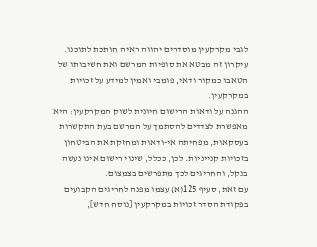לגבי מקרקעין מוסדרים יהווה ראיה חותכת לתוכנו. עיקרון זה מבטא את סופיות המרשם ואת חשיבותו של הטאבו כמקור ודאי, פומבי ואמין למידע על זכויות במקרקעין.
ההגנה על ודאות הרישום חיונית לשוק המקרקעין: היא מאפשרת לצדדים להסתמך על המרשם בעת התקשרות בעסקאות, מפחיתה אי-ודאות ומחזקת את הביטחון בזכויות קנייניות. לכן, ככלל, שינוי רישום אינו נעשה בנקל, והחריגים לכך מתפרשים בצמצום.
עם זאת, סעיף 125(א) עצמו מפנה לחריגים הקבועים בפקודת הסדר זכויות במקרקעין [נוסח חדש],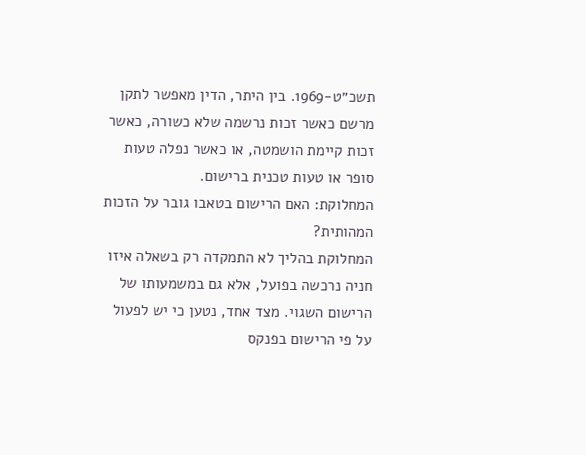תשכ״ט-1969. בין היתר, הדין מאפשר לתקן מרשם כאשר זכות נרשמה שלא כשורה, כאשר זכות קיימת הושמטה, או כאשר נפלה טעות סופר או טעות טכנית ברישום.
המחלוקת: האם הרישום בטאבו גובר על הזכות המהותית?
המחלוקת בהליך לא התמקדה רק בשאלה איזו חניה נרכשה בפועל, אלא גם במשמעותו של הרישום השגוי. מצד אחד, נטען כי יש לפעול על פי הרישום בפנקס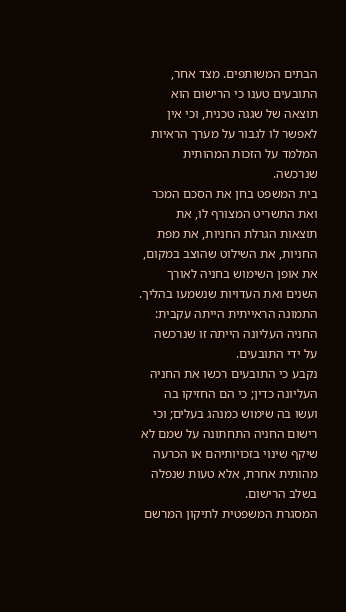הבתים המשותפים. מצד אחר, התובעים טענו כי הרישום הוא תוצאה של שגגה טכנית, וכי אין לאפשר לו לגבור על מערך הראיות המלמד על הזכות המהותית שנרכשה.
בית המשפט בחן את הסכם המכר ואת התשריט המצורף לו, את תוצאות הגרלת החניות, את מפת החניות, את השילוט שהוצב במקום, את אופן השימוש בחניה לאורך השנים ואת העדויות שנשמעו בהליך. התמונה הראייתית הייתה עקבית: החניה העליונה הייתה זו שנרכשה על ידי התובעים.
נקבע כי התובעים רכשו את החניה העליונה כדין; כי הם החזיקו בה ועשו בה שימוש כמנהג בעלים; וכי רישום החניה התחתונה על שמם לא שיקף שינוי בזכויותיהם או הכרעה מהותית אחרת, אלא טעות שנפלה בשלב הרישום.
המסגרת המשפטית לתיקון המרשם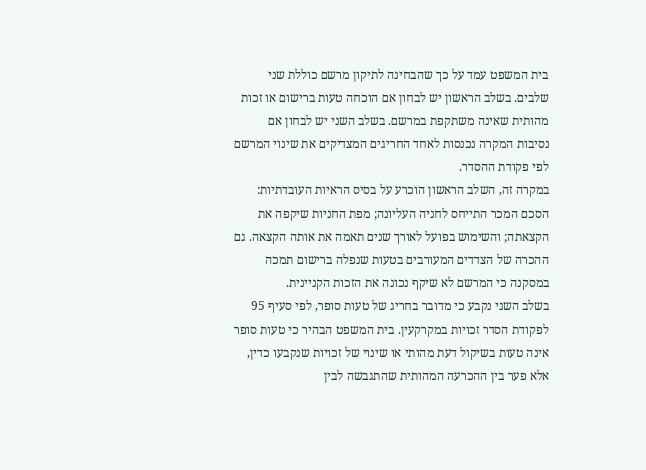בית המשפט עמד על כך שהבחינה לתיקון מרשם כוללת שני שלבים. בשלב הראשון יש לבחון אם הוכחה טעות ברישום או זכות מהותית שאינה משתקפת במרשם. בשלב השני יש לבחון אם נסיבות המקרה נכנסות לאחד החריגים המצדיקים את שינוי המרשם לפי פקודת ההסדר.
במקרה זה, השלב הראשון הוכרע על בסיס הראיות העובדתיות: הסכם המכר התייחס לחניה העליונה; מפת החניות שיקפה את הקצאתה; והשימוש בפועל לאורך שנים תאמה את אותה הקצאה. גם ההכרה של הצדדים המעורבים בטעות שנפלה ברישום תמכה במסקנה כי המרשם לא שיקף נכונה את הזכות הקניינית.
בשלב השני נקבע כי מדובר בחריג של טעות סופר, לפי סעיף 95 לפקודת הסדר זכויות במקרקעין. בית המשפט הבהיר כי טעות סופר אינה טעות בשיקול דעת מהותי או שינוי של זכויות שנקבעו כדין, אלא פער בין ההכרעה המהותית שהתגבשה לבין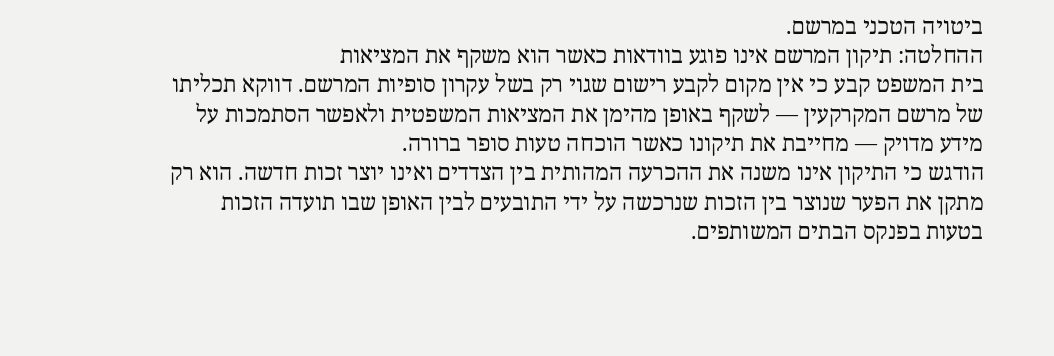ביטויה הטכני במרשם.
ההחלטה: תיקון המרשם אינו פוגע בוודאות כאשר הוא משקף את המציאות
בית המשפט קבע כי אין מקום לקבע רישום שגוי רק בשל עקרון סופיות המרשם. דווקא תכליתו של מרשם המקרקעין — לשקף באופן מהימן את המציאות המשפטית ולאפשר הסתמכות על מידע מדויק — מחייבת את תיקונו כאשר הוכחה טעות סופר ברורה.
הודגש כי התיקון אינו משנה את ההכרעה המהותית בין הצדדים ואינו יוצר זכות חדשה. הוא רק מתקן את הפער שנוצר בין הזכות שנרכשה על ידי התובעים לבין האופן שבו תועדה הזכות בטעות בפנקס הבתים המשותפים.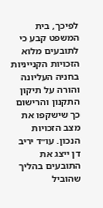לפיכך, בית המשפט קבע כי לתובעים מלוא הזכויות הקנייניות בחניה העליונה והורה על תיקון התקנון והרישום כך שישקפו את מצב הזכויות הנכון. עו״ד יריב דן ייצג את התובעים בהליך שהוביל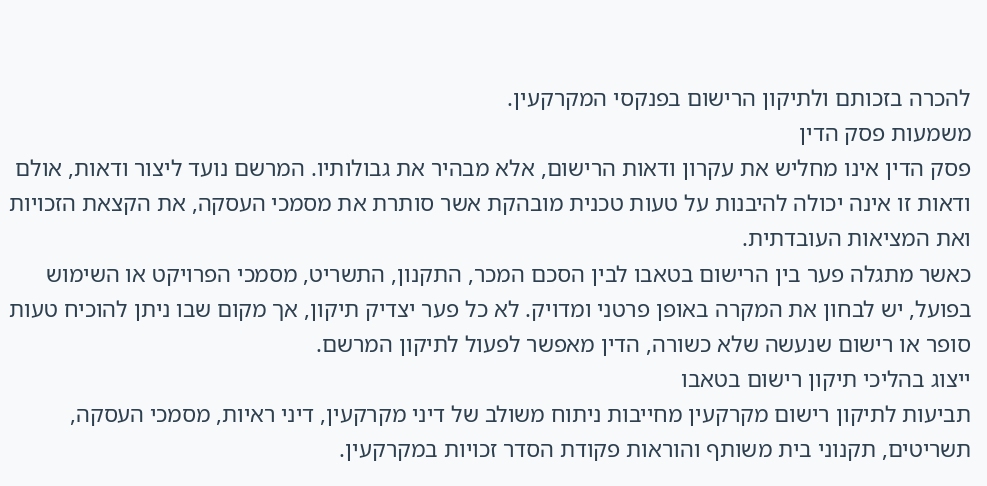להכרה בזכותם ולתיקון הרישום בפנקסי המקרקעין.
משמעות פסק הדין
פסק הדין אינו מחליש את עקרון ודאות הרישום, אלא מבהיר את גבולותיו. המרשם נועד ליצור ודאות, אולם ודאות זו אינה יכולה להיבנות על טעות טכנית מובהקת אשר סותרת את מסמכי העסקה, את הקצאת הזכויות ואת המציאות העובדתית.
כאשר מתגלה פער בין הרישום בטאבו לבין הסכם המכר, התקנון, התשריט, מסמכי הפרויקט או השימוש בפועל, יש לבחון את המקרה באופן פרטני ומדויק. לא כל פער יצדיק תיקון, אך מקום שבו ניתן להוכיח טעות סופר או רישום שנעשה שלא כשורה, הדין מאפשר לפעול לתיקון המרשם.
ייצוג בהליכי תיקון רישום בטאבו
תביעות לתיקון רישום מקרקעין מחייבות ניתוח משולב של דיני מקרקעין, דיני ראיות, מסמכי העסקה, תשריטים, תקנוני בית משותף והוראות פקודת הסדר זכויות במקרקעין.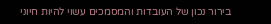בירור נכון של העובדות והמסמכים עשוי להיות חיוני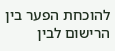להוכחת הפער בין הרישום לבין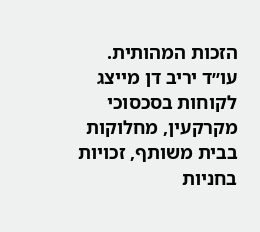הזכות המהותית.
עו״ד יריב דן מייצג לקוחות בסכסוכי מקרקעין, מחלוקות בבית משותף, זכויות בחניות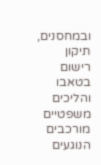ובמחסנים, תיקון רישום בטאבו והליכים משפטיים מורכבים הנוגעים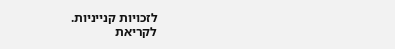לזכויות קנייניות.
לקריאת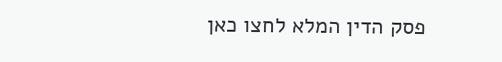פסק הדין המלא לחצו כאן